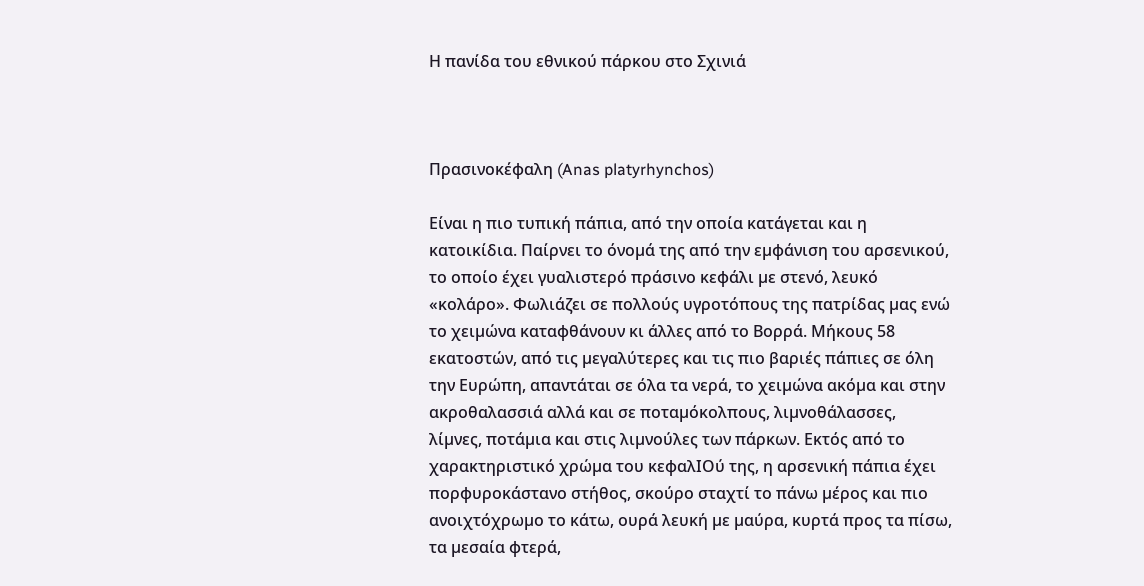Η πανίδα του εθνικού πάρκου στο Σχινιά



Πρασινοκέφαλη (Anas platyrhynchos)

Είναι η πιο τυπική πάπια, από την οποία κατάγεται και η κατοικίδια. Παίρνει το όνοµά της από την εµφάνιση του αρσενικού, το οποίο έχει γυαλιστερό πράσινο κεφάλι µε στενό, λευκό «κολάρο». Φωλιάζει σε πολλούς υγροτόπους της πατρίδας µας ενώ το χειµώνα καταφθάνουν κι άλλες από το Βορρά. Μήκους 58 εκατοστών, από τις µεγαλύτερες και τις πιο βαριές πάπιες σε όλη την Ευρώπη, απαντάται σε όλα τα νερά, το χειµώνα ακόµα και στην ακροθαλασσιά αλλά και σε ποταµόκολπους, λιµνοθάλασσες, λίµνες, ποτάµια και στις λιµνούλες των πάρκων. Εκτός από το χαρακτηριστικό χρώµα του κεφαλΙΟύ της, η αρσενική πάπια έχει πορφυροκάστανο στήθος, σκούρο σταχτί το πάνω µέρος και πιο ανοιχτόχρωµο το κάτω, ουρά λευκή µε µαύρα, κυρτά προς τα πίσω, τα µεσαία φτερά,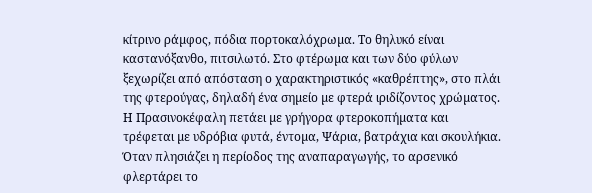κίτρινο ράµφος, πόδια πορτοκαλόχρωµα. Το θηλυκό είναι καστανόξανθο, πιτσιλωτό. Στο φτέρωµα και των δύο φύλων ξεχωρίζει από απόσταση ο χαρακτηριστικός «καθρέπτης», στο πλάι της φτερούγας, δηλαδή ένα σηµείο µε φτερά ιριδίζοντος χρώµατος. Η Πρασινοκέφαλη πετάει µε γρήγορα φτεροκοπήµατα και τρέφεται µε υδρόβια φυτά, έντοµα, Ψάρια, βατράχια και σκουλήκια. Όταν πλησιάζει η περίοδος της αναπαραγωγής, το αρσενικό φλερτάρει το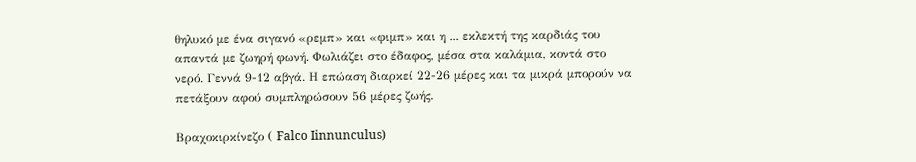θηλυκό µε ένα σιγανό «ρεµπ» και «φιµπ» και η ... εκλεκτή της καρδιάς του απαντά µε ζωηρή φωνή. Φωλιάζει στο έδαφος, µέσα στα καλάµια, κοντά στο νερό. Γεννά 9-12 αβγά. Η επώαση διαρκεί 22-26 µέρες και τα µικρά µπορούν να πετάξουν αφού συµπληρώσουν 56 µέρες ζωής.

Βραχοκιρκίνεζο ( Falco Iinnunculus)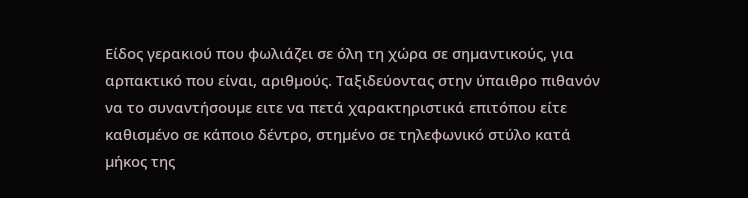Είδος γερακιού που φωλιάζει σε όλη τη χώρα σε σηµαντικούς, για αρπακτικό που είναι, αριθµούς. Ταξιδεύοντας στην ύπαιθρο πιθανόν να το συναντήσουµε ειτε να πετά χαρακτηριστικά επιτόπου είτε καθισµένο σε κάποιο δέντρο, στηµένο σε τηλεφωνικό στύλο κατά µήκος της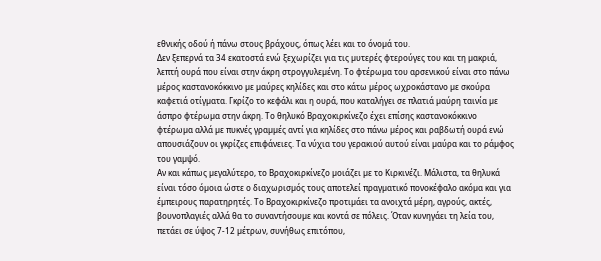εθνικής οδού ή πάνω στους βράχους, όπως λέει και το όνοµά του.
Δεν ξεπερνά τα 34 εκατοστά ενώ ξεχωρίζει για τις µυτερές φτερούγες του και τη µακριά, λεπτή ουρά που είναι στην άκρη στρογγυλεµένη. Το φτέρωµα του αρσενικού είναι στο πάνω µέρος καστανοκόκκινο µε µαύρες κηλίδες και στο κάτω µέρος ωχροκάστανο µε σκούρα καφετιά οτίγµατα. Γκρίζο το κεφάλι και η ουρά, που καταλήγει σε πλατιά µαύρη ταινία µε άσπρο φτέρωµα στην άκρη. Το θηλυκό Βραχοκιρκίνεζο έχει επίσης καστανοκόκκινο φτέρωµα αλλά µε πυκνές γραµµές αντί για κηλίδες στο πάνω µέρος και ραβδωτή ουρά ενώ απουσιάζουν οι γκρίζες επιφάνειες. Τα νύχια του γερακιού αυτού είναι µαύρα και το ράµφος του γαµψό.
Αν και κάπως µεγαλύτερο, το Βραχοκιρκίνεζο µοιάζει µε το Κιρκινέζι. Μάλιστα, τα θηλυκά είναι τόσο όµοια ώστε ο διαχωρισµός τους αποτελεί πραγµατικό πονοκέφαλο ακόµα και για έµπειρους παρατηρητές. Το Βραχοκιρκίνεζο προτιµάει τα ανοιχτά µέρη, αγρούς, ακτές, βουνοπλαγιές αλλά θα το συναντήσουµε και κοντά σε πόλεις. Όταν κυνηγάει τη λεία του, πετάει σε ύψος 7-12 µέτρων, συνήθως επιτόπου,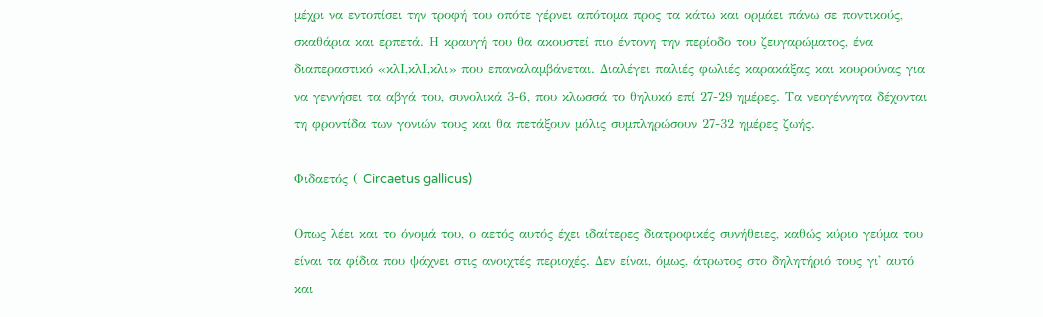µέχρι να εντοπίσει την τροφή του οπότε γέρνει απότοµα προς τα κάτω και ορµάει πάνω σε ποντικούς, σκαθάρια και ερπετά. Η κραυγή του θα ακουστεί πιο έντονη την περίοδο του ζευγαρώµατος, ένα διαπεραστικό «κλΙ,κλΙ,κλι» που επαναλαµβάνεται. Διαλέγει παλιές φωλιές καρακάξας και κουρούνας για να γεννήσει τα αβγά του, συνολικά 3-6, που κλωσσά το θηλυκό επί 27-29 ηµέρες. Τα νεογέννητα δέχονται τη φροντίδα των γονιών τους και θα πετάξουν µόλις συµπληρώσουν 27-32 ηµέρες ζωής.

Φιδαετός ( Circaetus gallicus)

Οπως λέει και το όνοµά του, ο αετός αυτός έχει ιδαίτερες διατροφικές συνήθειες, καθώς κύριο γεύµα του είναι τα φίδια που ψάχνει στις ανοιχτές περιοχές. Δεν είναι, όµως, άτρωτος στο δηλητήριό τους γι' αυτό και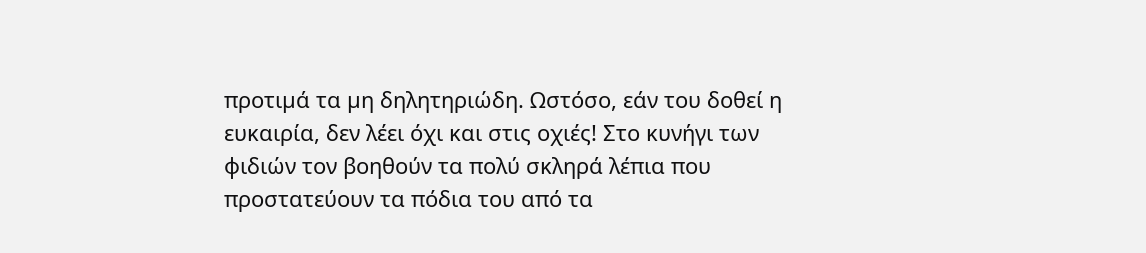προτιµά τα µη δηλητηριώδη. Ωστόσο, εάν του δοθεί η ευκαιρία, δεν λέει όχι και στις οχιές! Στο κυνήγι των φιδιών τον βοηθούν τα πολύ σκληρά λέπια που προστατεύουν τα πόδια του από τα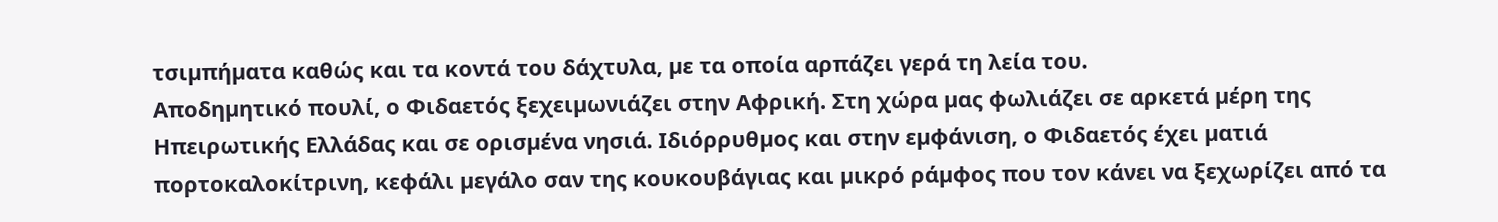τσιµπήµατα καθώς και τα κοντά του δάχτυλα, µε τα οποία αρπάζει γερά τη λεία του.
Αποδηµητικό πουλί, ο Φιδαετός ξεχειµωνιάζει στην Αφρική. Στη χώρα µας φωλιάζει σε αρκετά µέρη της Ηπειρωτικής Ελλάδας και σε ορισµένα νησιά. Ιδιόρρυθµος και στην εµφάνιση, ο Φιδαετός έχει µατιά πορτοκαλοκίτρινη, κεφάλι µεγάλο σαν της κουκουβάγιας και µικρό ράµφος που τον κάνει να ξεχωρίζει από τα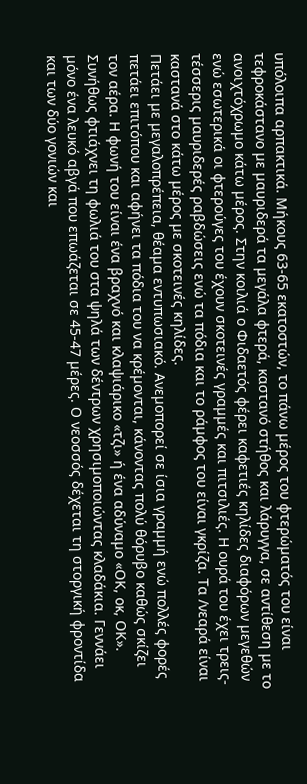υπόλοιπα αρπακτικά. Μήκους 63-65 εκατοστών, το πάνω µέρος του φτερώµατός του είναι τεφροκάστανο µε µαυριδερά τα µεγάλα φτερά, καστανό στήθος και λάρυγγα, σε αντίθεση µε το ανοιχτόχρωµο κάτω µέρος. Στην κοιλιά ο Φιδαετός φέρει καφετιές κηλίδες διαφόρων µεγεθών ενώ εσωτερικά οι φτερούγες του έχουν σκοτεινές γραµµές και πιτσιλιές. Η ουρά του έχει τρεις-τέσσερις µαυριδερές ραβδώσεις ενώ τα πόδια και το ράµφος του είναι γκρίζα. Τα /νεαρά είναι καστανά στο κάτω µέρος µε σκοτεινές κηλίδες.
Πετάει µε µεγαλοπρέπεια, θέαµα εντυπωσιακό. Ανεµοπορεί σε ίσια γραµµή ενώ πολλές φορές πετάει επιτόπου και αφήνει τα πόδια του να κρέµονται, κάνοντας πολύ θόρυβο καθώς σκίζει τον αέρα. Η φωνή του είναι ένα βραχνό και κλαψιάρικο «τζι» ή ένα αδύναµο «ΟΚ, οκ, ΟΚ».
Συνήθως φτιάχνει τη φωλιά του στα ψηλά των δέντρων χρησιµοποιώντας κλαδάκια. Γεννάει µόνο ένα λευκό αβγά που επωάζεται σε 45-47 µέρες. Ο νεοσσός δέχεται τη στοργική φροντίδα και των δύο γονιών και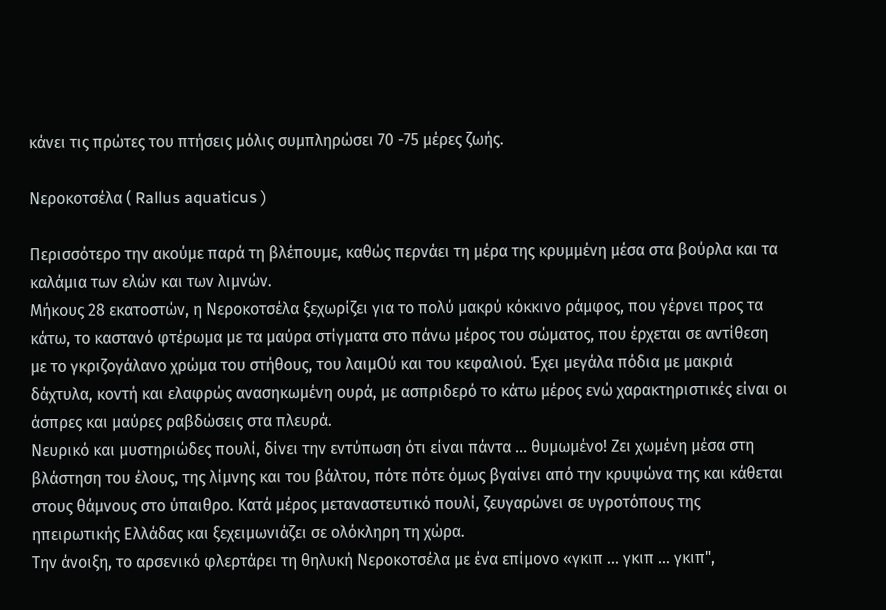κάνει τις πρώτες του πτήσεις µόλις συµπληρώσει 70 -75 µέρες ζωής.

Νεροκοτσέλα ( Rallus aquaticus )

Περισσότερο την ακούµε παρά τη βλέπουµε, καθώς περνάει τη µέρα της κρυµµένη µέσα στα βούρλα και τα καλάµια των ελών και των λιµνών.
Μήκους 28 εκατοστών, η Νεροκοτσέλα ξεχωρίζει για το πολύ µακρύ κόκκινο ράµφος, που γέρνει προς τα κάτω, το καστανό φτέρωµα µε τα µαύρα στίγµατα στο πάνω µέρος του σώµατος, που έρχεται σε αντίθεση µε το γκριζογάλανο χρώµα του στήθους, του λαιµΟύ και του κεφαλιού. Έχει µεγάλα πόδια µε µακριά δάχτυλα, κοντή και ελαφρώς ανασηκωµένη ουρά, µε ασπριδερό το κάτω µέρος ενώ χαρακτηριστικές είναι οι άσπρες και µαύρες ραβδώσεις στα πλευρά.
Νευρικό και µυστηριώδες πουλί, δίνει την εντύπωση ότι είναι πάντα ... θυµωµένο! Ζει χωµένη µέσα στη βλάστηση του έλους, της λίµνης και του βάλτου, πότε πότε όµως βγαίνει από την κρυψώνα της και κάθεται στους θάµνους στο ύπαιθρο. Κατά µέρος µεταναστευτικό πουλί, ζευγαρώνει σε υγροτόπους της ηπειρωτικής Ελλάδας και ξεχειµωνιάζει σε ολόκληρη τη χώρα.
Την άνοιξη, το αρσενικό φλερτάρει τη θηλυκή Νεροκοτσέλα µε ένα επίµονο «γκιπ ... γκιπ ... γκιπ",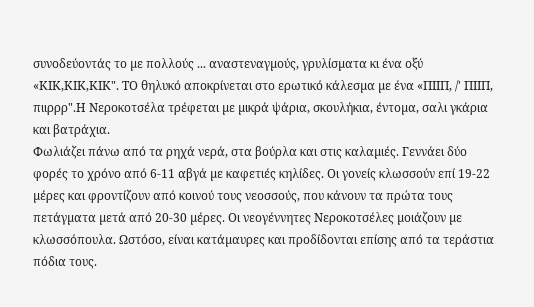συνοδεύοντάς το µε πολλούς ... αναστεναγµούς, γρυλίσµατα κι ένα οξύ «ΚΙΚ,ΚΙΚ,ΚΙΚ". ΤΟ θηλυκό αποκρίνεται στο ερωτικό κάλεσµα µε ένα «ΠΙΙΠ, /' ΠΙΙΠ, πιιρρρ".Η Νεροκοτσέλα τρέφεται µε µικρά ψάρια, σκουλήκια, έντοµα, σαλι γκάρια και βατράχια.
Φωλιάζει πάνω από τα ρηχά νερά, στα βούρλα και στις καλαµιές. Γεννάει δύο φορές το χρόνο από 6-11 αβγά µε καφετιές κηλίδες. Οι γονείς κλωσσούν επί 19-22 µέρες και φροντίζουν από κοινού τους νεοσσούς, που κάνουν τα πρώτα τους πετάγµατα µετά από 20-30 µέρες. Οι νεογέννητες Νεροκοτσέλες µοιάζουν µε κλωσσόπουλα. Ωστόσο, είναι κατάµαυρες και προδίδονται επίσης από τα τεράστια πόδια τους.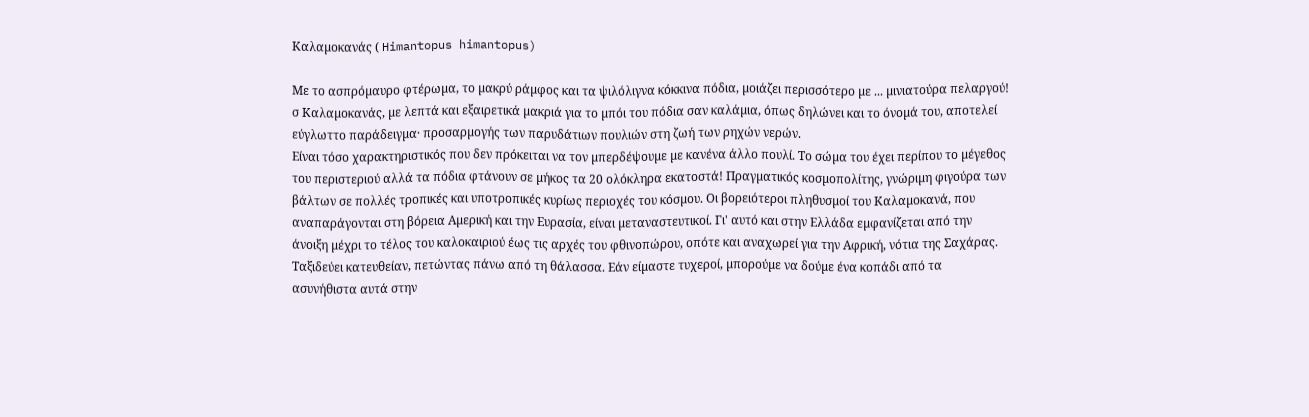Καλαµοκανάς ( Himantopus himantopus)

Με το ασπρόµαυρο φτέρωµα, το µακρύ ράµφος και τα ψιλόλιγνα κόκκινα πόδια, µοιάζει περισσότερο µε ... µινιατούρα πελαργού! σ Καλαµοκανάς, µε λεπτά και εξαιρετικά µακριά για το µπόι του πόδια σαν καλάµια, όπως δηλώνει και το όνοµά του, αποτελεί εύγλωττο παράδειγµα· προσαρµογής των παρυδάτιων πουλιών στη ζωή των ρηχών νερών.
Είναι τόσο χαρακτηριστικός που δεν πρόκειται να τον µπερδέψουµε µε κανένα άλλο πουλί. Το σώµα του έχει περίπου το µέγεθος του περιστεριού αλλά τα πόδια φτάνουν σε µήκος τα 20 ολόκληρα εκατοστά! Πραγµατικός κοσµοπολίτης, γνώριµη φιγούρα των βάλτων σε πολλές τροπικές και υποτροπικές κυρίως περιοχές του κόσµου. Οι βορειότεροι πληθυσµοί του Καλαµοκανά, που αναπαράγονται στη βόρεια Αµερική και την Ευρασία, είναι µεταναστευτικοί. Γι' αυτό και στην Ελλάδα εµφανίζεται από την άνοιξη µέχρι το τέλος του καλοκαιριού έως τις αρχές του φθινοπώρου, οπότε και αναχωρεί για την Αφρική, νότια της Σαχάρας. Ταξιδεύει κατευθείαν, πετώντας πάνω από τη θάλασσα. Εάν είµαστε τυχεροί, µπορούµε να δούµε ένα κοπάδι από τα ασυνήθιστα αυτά στην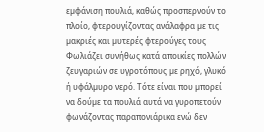εµφάνιση πουλιά, καθώς προσπερνούν το πλοίο, φτερουγίζοντας ανάλαφρα µε τις µακριές και µυτερές φτερούγες τους Φωλιάζει συνήθως κατά αποικίες πολλών ζευγαριών σε υγροτόπους µε ρηχό, γλυκό ή υφάλµυρο νερό. Τότε είναι που µπορεί να δούµε τα πουλιά αυτά να γυροπετούν φωνάζοντας παραπονιάρικα ενώ δεν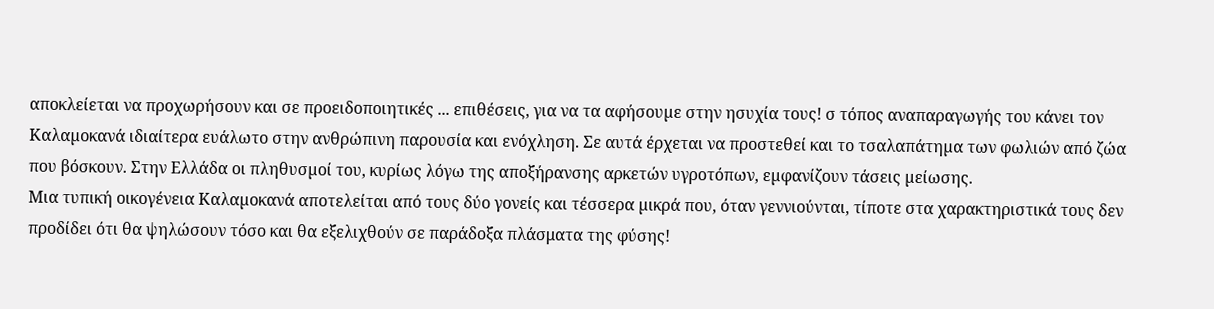αποκλείεται να προχωρήσουν και σε προειδοποιητικές ... επιθέσεις, για να τα αφήσουµε στην ησυχία τους! σ τόπος αναπαραγωγής του κάνει τον Καλαµοκανά ιδιαίτερα ευάλωτο στην ανθρώπινη παρουσία και ενόχληση. Σε αυτά έρχεται να προστεθεί και το τσαλαπάτηµα των φωλιών από ζώα που βόσκουν. Στην Ελλάδα οι πληθυσµοί του, κυρίως λόγω της αποξήρανσης αρκετών υγροτόπων, εµφανίζουν τάσεις µείωσης.
Μια τυπική οικογένεια Καλαµοκανά αποτελείται από τους δύο γονείς και τέσσερα µικρά που, όταν γεννιούνται, τίποτε στα χαρακτηριστικά τους δεν προδίδει ότι θα ψηλώσουν τόσο και θα εξελιχθούν σε παράδοξα πλάσματα της φύσης!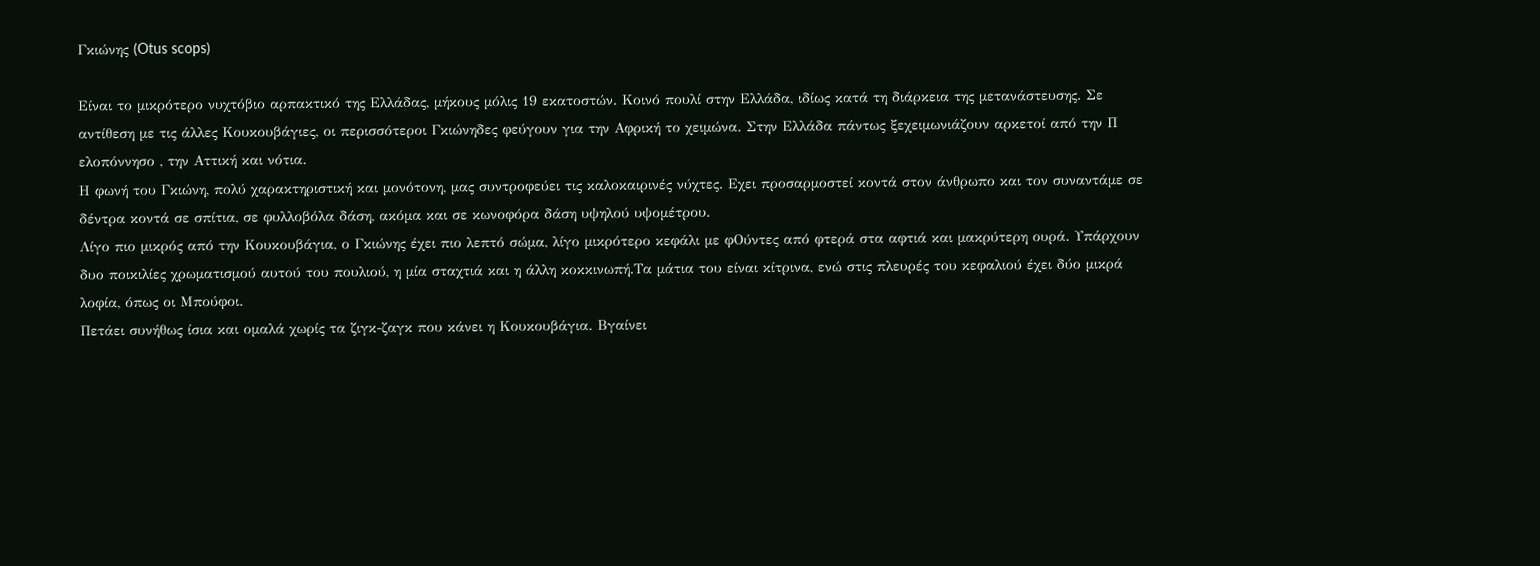Γκιώνης (Otus scops)

Είναι το µικρότερο νυχτόβιο αρπακτικό της Ελλάδας, µήκους µόλις 19 εκατοστών. Κοινό πουλί στην Ελλάδα, ιδίως κατά τη διάρκεια της µετανάστευσης. Σε αντίθεση µε τις άλλες Κουκουβάγιες, οι περισσότεροι Γκιώνηδες φεύγουν για την Αφρική το χειµώνα. Στην Ελλάδα πάντως ξεχειµωνιάζουν αρκετοί από την Π ελοπόννησο , την Αττική και νότια.
Η φωνή του Γκιώνη, πολύ χαρακτηριστική και µονότονη, µας συντροφεύει τις καλοκαιρινές νύχτες. Εχει προσαρµοστεί κοντά στον άνθρωπο και τον συναντάµε σε δέντρα κοντά σε σπίτια, σε φυλλοβόλα δάση, ακόµα και σε κωνοφόρα δάση υψηλού υψοµέτρου.
Λίγο πιο µικρός από την Κουκουβάγια, ο Γκιώνης έχει πιο λεπτό σώµα, λίγο µικρότερο κεφάλι µε φΟύντες από φτερά στα αφτιά και µακρύτερη ουρά. Υπάρχουν δυο ποικιλίες χρωµατισµού αυτού του πουλιού, η µία σταχτιά και η άλλη κοκκινωπή.Τα µάτια του είναι κίτρινα, ενώ στις πλευρές του κεφαλιού έχει δύο µικρά λοφία, όπως οι Μπούφοι.
Πετάει συνήθως ίσια και οµαλά χωρίς τα ζιγκ-ζαγκ που κάνει η Κουκουβάγια. Βγαίνει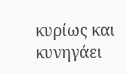κυρίως και κυνηγάει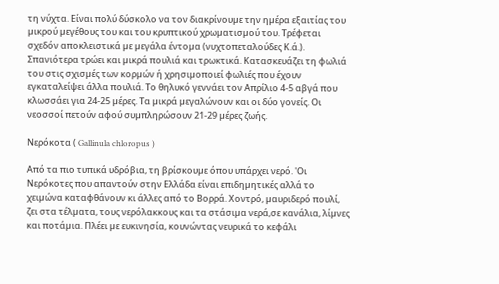τη νύχτα. Είναι πολύ δύσκολο να τον διακρίνουµε την ηµέρα εξαιτίας του µικρού µεγέθους του και του κρυπτικού χρωµατισµού του. Τρέφεται σχεδόν αποκλειστικά µε µεγάλα έντοµα (νυχτοπεταλούδες Κ.ά.). Σπανιότερα τρώει και µικρά πουλιά και τρωκτικά. Κατασκευάζει τη φωλιά του στις σχισµές των κορµών ή χρησιµοποιεί φωλιές που έχουν εγκαταλείψει άλλα πουλιά. Το θηλυκό γεννάει τον Απρίλιο 4-5 αβγά που κλωσσάει για 24-25 µέρες. Τα µικρά µεγαλώνουν και οι δύο γονείς. Οι νεοσσοί πετούν αφού συµπληρώσουν 21-29 µέρες ζωής.

Νερόκοτα ( Gallinula chloropus )

Από τα πιο τυπικά υδρόβια, τη βρίσκουµε όπου υπάρχει νερό. 'Οι Νερόκοτες που απαντούν στην Ελλάδα είναι επιδηµητικές αλλά το χειµώνα καταφθάνουν κι άλλες από το Βορρά. Χοντρό, µαυριδερό πουλί, ζει στα τέλµατα, τους νερόλακκους και τα στάσιµα νερά,σε κανάλια, λίµνες και ποτάµια. Πλέει µε ευκινησία, κουνώντας νευρικά το κεφάλι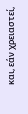και, εάν χρειαστεί,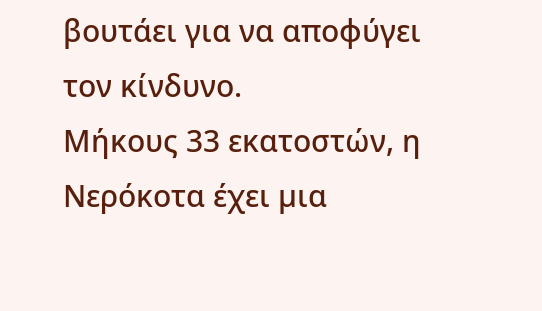βουτάει για να αποφύγει τον κίνδυνο.
Μήκους 33 εκατοστών, η Νερόκοτα έχει µια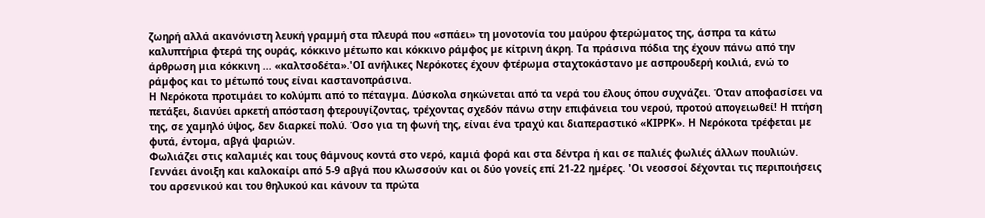ζωηρή αλλά ακανόνιστη λευκή γραµµή στα πλευρά που «σπάει» τη µονοτονία του µαύρου φτερώµατος της, άσπρα τα κάτω καλυπτήρια φτερά της ουράς, κόκκινο µέτωπο και κόκκινο ράµφος µε κίτρινη άκρη. Τα πράσινα πόδια της έχουν πάνω από την άρθρωση µια κόκκινη ... «καλτσοδέτα».'ΟΙ ανήλικες Νερόκοτες έχουν φτέρωµα σταχτοκάστανο µε ασπρουδερή κοιλιά, ενώ το ράµφος και το µέτωπό τους είναι καστανοπράσινα.
Η Νερόκοτα προτιµάει το κολύµπι από το πέταγµα. Δύσκολα σηκώνεται από τα νερά του έλους όπου συχνάζει. Όταν αποφασίσει να πετάξει, διανύει αρκετή απόσταση φτερουγίζοντας, τρέχοντας σχεδόν πάνω στην επιφάνεια του νερού, προτού απογειωθεί! Η πτήση της, σε χαµηλό ύψος, δεν διαρκεί πολύ. Όσο για τη φωνή της, είναι ένα τραχύ και διαπεραστικό «ΚΙΡΡΚ». Η Νερόκοτα τρέφεται µε φυτά, έντοµα, αβγά ψαριών.
Φωλιάζει στις καλαµιές και τους θάµνους κοντά στο νερό, καµιά φορά και στα δέντρα ή και σε παλιές φωλιές άλλων πουλιών. Γεννάει άνοιξη και καλοκαίρι από 5-9 αβγά που κλωσσούν και οι δύο γονείς επί 21-22 ηµέρες. 'Οι νεοσσοί δέχονται τις περιποιήσεις του αρσενικού και του θηλυκού και κάνουν τα πρώτα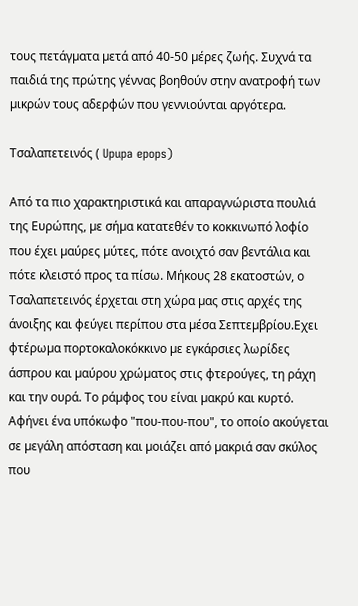τους πετάγµατα µετά από 40-50 µέρες ζωής. Συχνά τα παιδιά της πρώτης γέννας βοηθούν στην ανατροφή των µικρών τους αδερφών που γεννιούνται αργότερα.

Τσαλαπετεινός ( Upupa epops)

Από τα πιο χαρακτηριστικά και απαραγνώριστα πουλιά της Ευρώπης, µε σήµα κατατεθέν το κοκκινωπό λοφίο που έχει µαύρες µύτες, πότε ανοιχτό σαν βεντάλια και πότε κλειστό προς τα πίσω. Μήκους 28 εκατοστών, ο Τσαλαπετεινός έρχεται στη χώρα µας στις αρχές της άνοιξης και φεύγει περίπου στα µέσα Σεπτεµβρίου.Εχει φτέρωµα πορτοκαλοκόκκινο µε εγκάρσιες λωρίδες άσπρου και µαύρου χρώµατος στις φτερούγες, τη ράχη και την ουρά. Το ράµφος του είναι µακρύ και κυρτό.
Αφήνει ένα υπόκωφο "που-που-που", το οποίο ακούγεται σε µεγάλη απόσταση και µοιάζει από µακριά σαν σκύλος που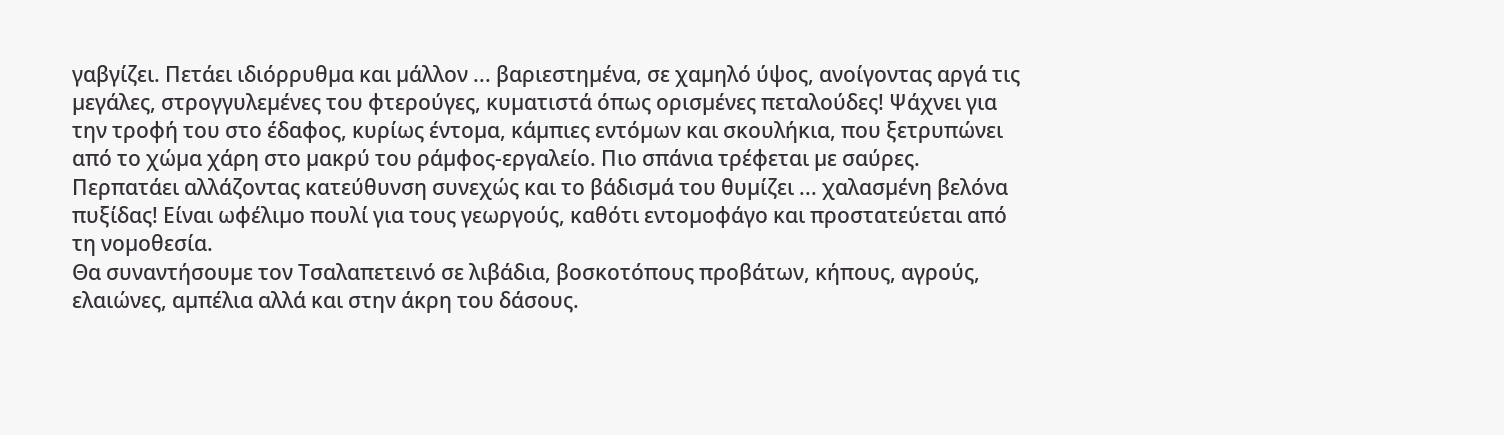γαβγίζει. Πετάει ιδιόρρυθµα και µάλλον ... βαριεστηµένα, σε χαµηλό ύψος, ανοίγοντας αργά τις µεγάλες, στρογγυλεµένες του φτερούγες, κυµατιστά όπως ορισµένες πεταλούδες! Ψάχνει για την τροφή του στο έδαφος, κυρίως έντοµα, κάµπιες εντόµων και σκουλήκια, που ξετρυπώνει από το χώµα χάρη στο µακρύ του ράµφος-εργαλείο. Πιο σπάνια τρέφεται µε σαύρες. Περπατάει αλλάζοντας κατεύθυνση συνεχώς και το βάδισµά του θυµίζει ... χαλασµένη βελόνα πυξίδας! Είναι ωφέλιµο πουλί για τους γεωργούς, καθότι εντοµοφάγο και προστατεύεται από τη νοµοθεσία.
Θα συναντήσουµε τον Τσαλαπετεινό σε λιβάδια, βοσκοτόπους προβάτων, κήπους, αγρούς, ελαιώνες, αµπέλια αλλά και στην άκρη του δάσους.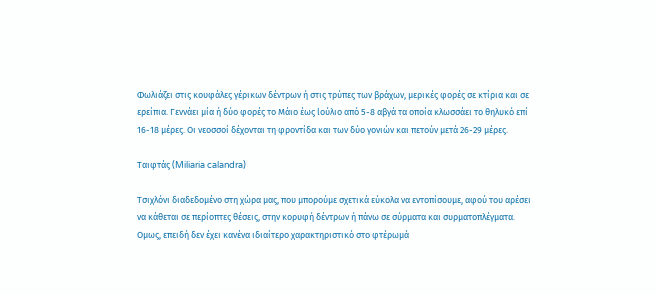Φωλιάζει στις κουφάλες γέρικων δέντρων ή στις τρύπες των βράχων, µερικές φορές σε κτίρια και σε ερείπια. Γεννάει µία ή δύο φορές το Μάιο έως lούλιο από 5-8 αβγά τα οποία κλωσσάει το θηλυκό επί 16-18 µέρες. Οι νεοσσοί δέχονται τη φροντίδα και των δύο γονιών και πετούν µετά 26-29 µέρες.

Ταιφτάς (Miliaria calandra)

Τσιχλόνι διαδεδοµένο στη χώρα µας, που µπορούµε σχετικά εύκολα να εντοπίσουµε, αφού του αρέσει να κάθεται σε περίοπτες θέσεις, στην κορυφή δέντρων ή πάνω σε σύρµατα και συρµατοπλέγµατα. Οµως, επειδή δεν έχει κανένα ιδιαίτερο χαρακτηριστικό στο φτέρωµά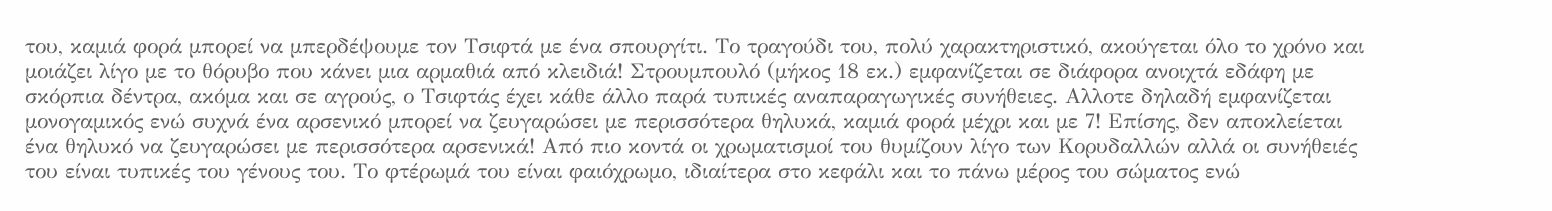του, καµιά φορά µπορεί να µπερδέψουµε τον Τσιφτά µε ένα σπουργίτι. Το τραγούδι του, πολύ χαρακτηριστικό, ακούγεται όλο το χρόνο και µοιάζει λίγο µε το θόρυβο που κάνει µια αρµαθιά από κλειδιά! Στρουµπουλό (µήκος 18 εκ.) εµφανίζεται σε διάφορα ανοιχτά εδάφη µε σκόρπια δέντρα, ακόµα και σε αγρούς, ο Τσιφτάς έχει κάθε άλλο παρά τυπικές αναπαραγωγικές συνήθειες. Αλλοτε δηλαδή εµφανίζεται µονογαµικός ενώ συχνά ένα αρσενικό µπορεί να ζευγαρώσει µε περισσότερα θηλυκά, καµιά φορά µέχρι και µε 7! Επίσης, δεν αποκλείεται ένα θηλυκό να ζευγαρώσει µε περισσότερα αρσενικά! Από πιο κοντά οι χρωµατισµοί του θυµίζουν λίγο των Κορυδαλλών αλλά οι συνήθειές του είναι τυπικές του γένους του. Το φτέρωµά του είναι φαιόχρωµο, ιδιαίτερα στο κεφάλι και το πάνω µέρος του σώµατος ενώ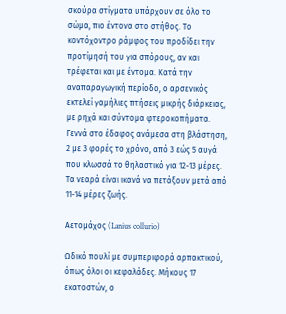σκούρα στίγµατα υπάρχουν σε όλο το σώµα, πιο έντονα στο στήθος. Το κοντόχοντρο ράµφος του προδίδει την προτίµησή του για σπόρους, αν και τρέφεται και µε έντοµα. Κατά την αναπαραγωγική περίοδο, ο αρσενικός εκτελεί γαµήλιες πτήσεις µικρής διάρκειας, µε ρηχά και σύντοµα φτεροκοπήµατα. Γεννά στο έδαφος ανάµεσα στη βλάστηση, 2 με 3 φορές το χρόνο, από 3 εώς 5 αυγά που κλωσσά το θηλαστικό για 12-13 μέρες. Τα νεαρά είναι ικανά να πετάξουν μετά από 11-14 μέρες ζωής.

Αετοµάχος (Lanius collurio)

Ωδικό πουλί µε συµπεριφορά αρπακτικού, όπως όλοι οι κεφαλάδες. Μήκους 17 εκατοστών, ο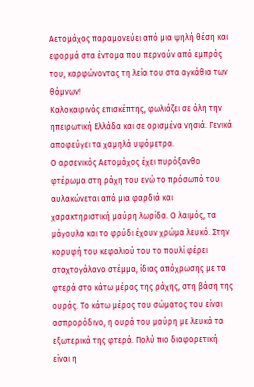Αετοµάχος παραµονεύει από µια ψηλή θέση και εφορµά στα έντοµα που περνούν από εµπρός του, καρφώνοντας τη λεία του στα αγκάθια των θάµνων!
Καλοκαιρινός επισκέπτης, φωλιάζει σε όλη την ηπειρωτική Ελλάδα και σε ορισµένα νησιά. Γενικά αποφεύγει τα χαµηλά υψόµετρα.
Ο αρσενικός Αετοµάχος έχει πυρόξανθο φτέρωµα στη ράχη του ενώ το πρόσωπό του αυλακώνεται από µια φαρδιά και χαρακτηριστική µαύρη λωρίδα. Ο λαιµός, τα µάγουλα και το φρύδι έχουν χρώµα λευκό. Στην κορυφή του κεφαλιού του το πουλί φέρει σταχτογάλανο στέµµα, ίδιας απόχρωσης µε τα φτερά στο κάτω µέρος της ράχης, στη βάση της ουράς. Το κάτω µέρος του σώµατος του είναι ασπρορόδινο, η ουρά του µαύρη µε λευκά τα εξωτερικά της φτερά. Πολύ πιο διαφορετική είναι η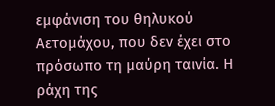εµφάνιση του θηλυκού Αετοµάχου, που δεν έχει στο πρόσωπο τη µαύρη ταινία. Η ράχη της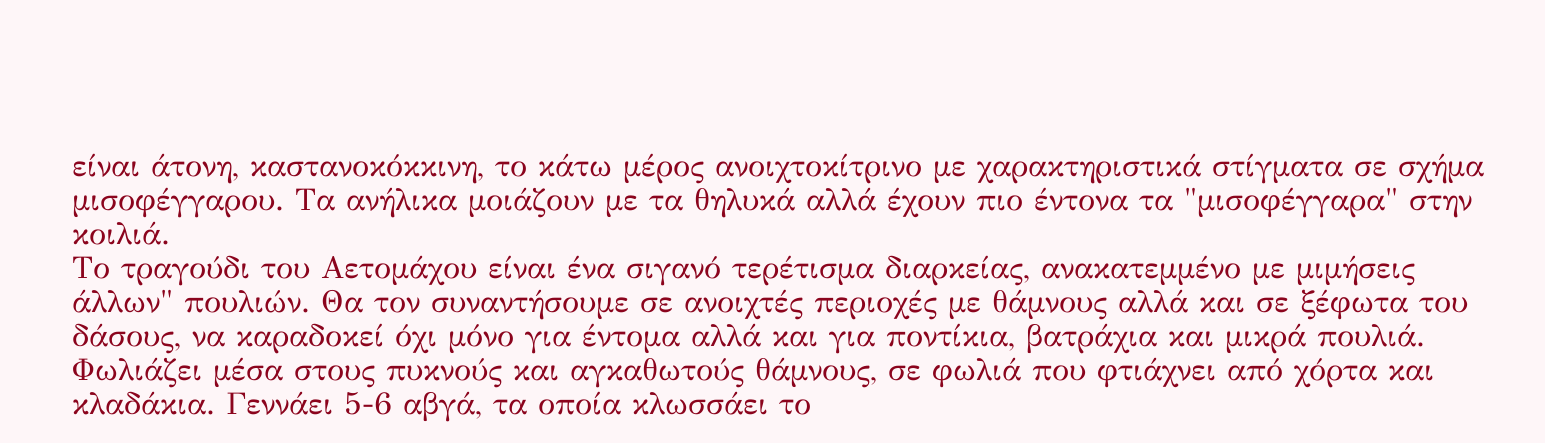είναι άτονη, καστανοκόκκινη, το κάτω µέρος ανοιχτοκίτρινο µε χαρακτηριστικά στίγµατα σε σχήµα µισοφέγγαρου. Τα ανήλικα µοιάζουν µε τα θηλυκά αλλά έχουν πιο έντονα τα "µισοφέγγαρα" στην κοιλιά.
Το τραγούδι του Αετοµάχου είναι ένα σιγανό τερέτισµα διαρκείας, ανακατεµµένο µε µιµήσεις άλλων" πουλιών. Θα τον συναντήσουµε σε ανοιχτές περιοχές µε θάµνους αλλά και σε ξέφωτα του δάσους, να καραδοκεί όχι µόνο για έντοµα αλλά και για ποντίκια, βατράχια και µικρά πουλιά. Φωλιάζει µέσα στους πυκνούς και αγκαθωτούς θάµνους, σε φωλιά που φτιάχνει από χόρτα και κλαδάκια. Γεννάει 5-6 αβγά, τα οποία κλωσσάει το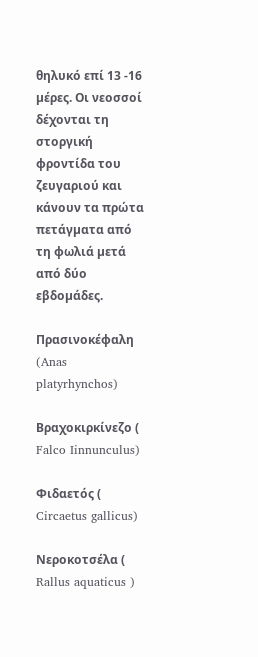θηλυκό επί 13 -16 µέρες. Οι νεοσσοί δέχονται τη στοργική φροντίδα του ζευγαριού και κάνουν τα πρώτα πετάγµατα από τη φωλιά µετά από δύο εβδοµάδες.

Πρασινοκέφαλη (Anas platyrhynchos)

Βραχοκιρκίνεζο ( Falco Iinnunculus)

Φιδαετός ( Circaetus gallicus)

Νεροκοτσέλα ( Rallus aquaticus )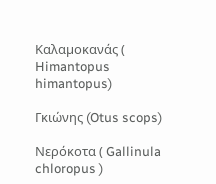Καλαµοκανάς ( Himantopus himantopus)

Γκιώνης (Otus scops)

Νερόκοτα ( Gallinula chloropus )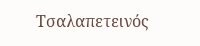Τσαλαπετεινός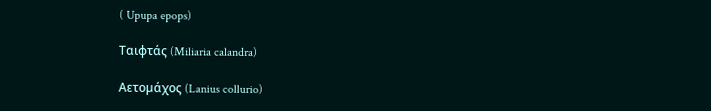( Upupa epops)

Ταιφτάς (Miliaria calandra)

Αετοµάχος (Lanius collurio)